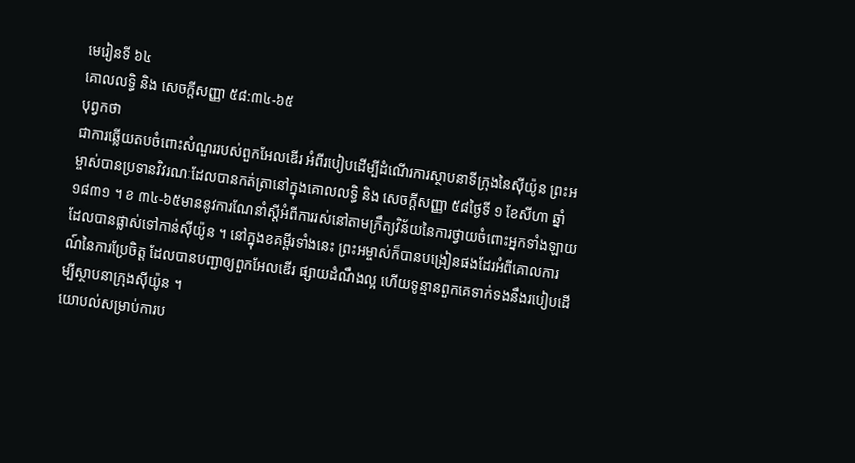មេរៀនទី ៦៤
គោលលទ្ធិ និង សេចក្ដីសញ្ញា ៥៨:៣៤-៦៥
បុព្វកថា
ជាការឆ្លើយតបចំពោះសំណួររបស់ពួកអែលឌើរ អំពីរបៀបដើម្បីដំណើរការស្ថាបនាទីក្រុងនៃស៊ីយ៉ូន ព្រះអម្ចាស់បានប្រទានវិវរណៈដែលបានកត់ត្រានៅក្នុងគោលលទ្ធិ និង សេចក្ដីសញ្ញា ៥៨ថ្ងៃទី ១ ខែសីហា ឆ្នាំ ១៨៣១ ។ ខ ៣៤-៦៥មាននូវការណែនាំស្ដីអំពីការរស់នៅតាមក្រឹត្យវិន័យនៃការថ្វាយចំពោះអ្នកទាំងឡាយដែលបានផ្លាស់ទៅកាន់ស៊ីយ៉ូន ។ នៅក្នុងខគម្ពីរទាំងនេះ ព្រះអម្ចាស់ក៏បានបង្រៀនផងដែរអំពីគោលការណ៍នៃការប្រែចិត្ត ដែលបានបញ្ជាឲ្យពួកអែលឌើរ ផ្សាយដំណឹងល្អ ហើយទូន្មានពួកគេទាក់ទងនឹងរបៀបដើម្បីស្ថាបនាក្រុងស៊ីយ៉ូន ។
យោបល់សម្រាប់ការប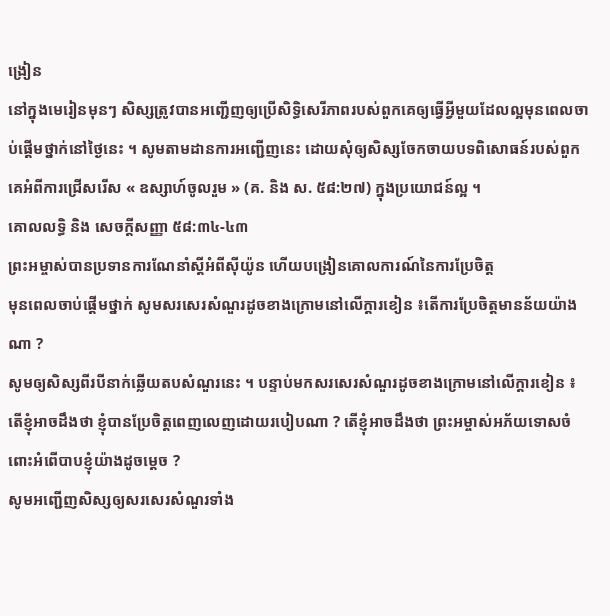ង្រៀន
នៅក្នុងមេរៀនមុនៗ សិស្សត្រូវបានអញ្ជើញឲ្យប្រើសិទ្ធិសេរីភាពរបស់ពួកគេឲ្យធ្វើអ្វីមួយដែលល្អមុនពេលចាប់ផ្ដើមថ្នាក់នៅថ្ងៃនេះ ។ សូមតាមដានការអញ្ជើញនេះ ដោយសុំឲ្យសិស្សចែកចាយបទពិសោធន៍របស់ពួកគេអំពីការជ្រើសរើស « ឧស្សាហ៍ចូលរួម » (គ. និង ស. ៥៨:២៧) ក្នុងប្រយោជន៍ល្អ ។
គោលលទ្ធិ និង សេចក្ដីសញ្ញា ៥៨:៣៤-៤៣
ព្រះអម្ចាស់បានប្រទានការណែនាំស្ដីអំពីស៊ីយ៉ូន ហើយបង្រៀនគោលការណ៍នៃការប្រែចិត្ត
មុនពេលចាប់ផ្ដើមថ្នាក់ សូមសរសេរសំណួរដូចខាងក្រោមនៅលើក្ដារខៀន ៖តើការប្រែចិត្តមានន័យយ៉ាងណា ?
សូមឲ្យសិស្សពីរបីនាក់ឆ្លើយតបសំណួរនេះ ។ បន្ទាប់មកសរសេរសំណួរដូចខាងក្រោមនៅលើក្ដារខៀន ៖ តើខ្ញុំអាចដឹងថា ខ្ញុំបានប្រែចិត្តពេញលេញដោយរបៀបណា ? តើខ្ញុំអាចដឹងថា ព្រះអម្ចាស់អភ័យទោសចំពោះអំពើបាបខ្ញុំយ៉ាងដូចម្ដេច ?
សូមអញ្ជើញសិស្សឲ្យសរសេរសំណួរទាំង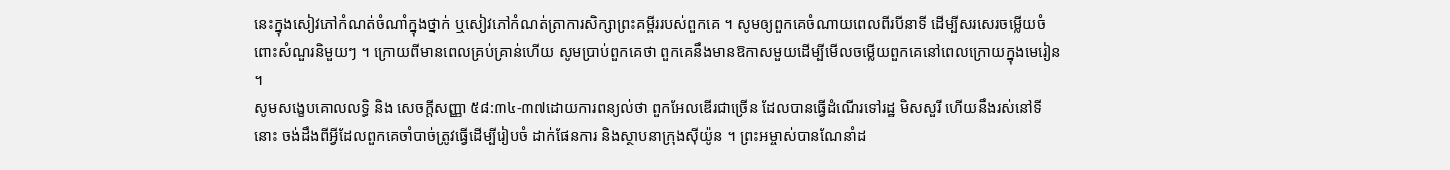នេះក្នុងសៀវភៅកំណត់ចំណាំក្នុងថ្នាក់ ឬសៀវភៅកំណត់ត្រាការសិក្សាព្រះគម្ពីររបស់ពួកគេ ។ សូមឲ្យពួកគេចំណាយពេលពីរបីនាទី ដើម្បីសរសេរចម្លើយចំពោះសំណួរនិមួយៗ ។ ក្រោយពីមានពេលគ្រប់គ្រាន់ហើយ សូមប្រាប់ពួកគេថា ពួកគេនឹងមានឱកាសមួយដើម្បីមើលចម្លើយពួកគេនៅពេលក្រោយក្នុងមេរៀន ។
សូមសង្ខេបគោលលទ្ធិ និង សេចក្ដីសញ្ញា ៥៨:៣៤-៣៧ដោយការពន្យល់ថា ពួកអែលឌើរជាច្រើន ដែលបានធ្វើដំណើរទៅរដ្ឋ មិសសួរី ហើយនឹងរស់នៅទីនោះ ចង់ដឹងពីអ្វីដែលពួកគេចាំបាច់ត្រូវធ្វើដើម្បីរៀបចំ ដាក់ផែនការ និងស្ថាបនាក្រុងស៊ីយ៉ូន ។ ព្រះអម្ចាស់បានណែនាំដ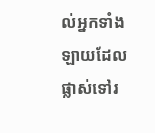ល់អ្នកទាំងឡាយដែលផ្លាស់ទៅរ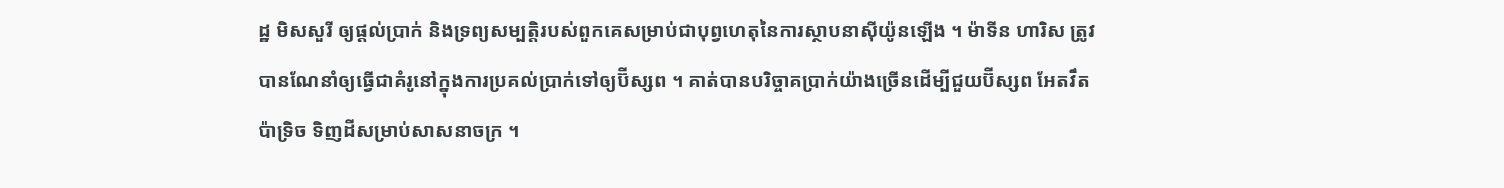ដ្ឋ មិសសួរី ឲ្យផ្ដល់ប្រាក់ និងទ្រព្យសម្បត្តិរបស់ពួកគេសម្រាប់ជាបុព្វហេតុនៃការស្ថាបនាស៊ីយ៉ូនឡើង ។ ម៉ាទីន ហារិស ត្រូវបានណែនាំឲ្យធ្វើជាគំរូនៅក្នុងការប្រគល់ប្រាក់ទៅឲ្យប៊ីស្សព ។ គាត់បានបរិច្ចាគប្រាក់យ៉ាងច្រើនដើម្បីជួយប៊ីស្សព អែតវឹត ប៉ាទ្រិច ទិញដីសម្រាប់សាសនាចក្រ ។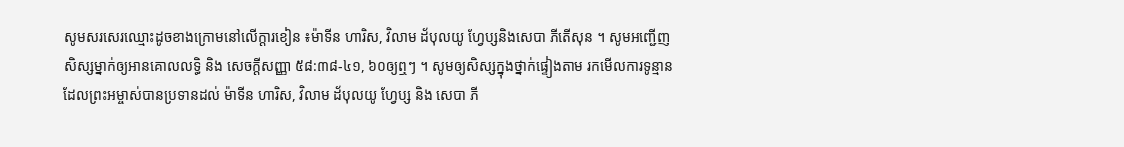សូមសរសេរឈ្មោះដូចខាងក្រោមនៅលើក្ដារខៀន ៖ម៉ាទីន ហារិស, វិលាម ដ័បុលយូ ហ្វែប្សនិងសេបា ភីតើសុន ។ សូមអញ្ជើញសិស្សម្នាក់ឲ្យអានគោលលទ្ធិ និង សេចក្ដីសញ្ញា ៥៨:៣៨-៤១, ៦០ឲ្យឮៗ ។ សូមឲ្យសិស្សក្នុងថ្នាក់ផ្ទៀងតាម រកមើលការទូន្មានដែលព្រះអម្ចាស់បានប្រទានដល់ ម៉ាទីន ហារិស, វិលាម ដ័បុលយូ ហ្វែប្ស និង សេបា ភី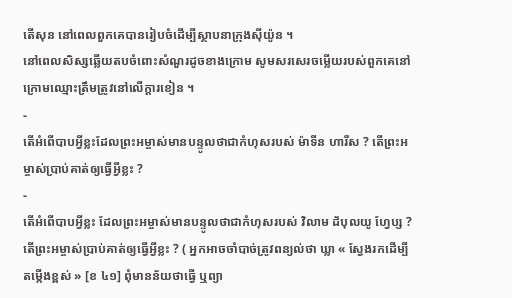តើសុន នៅពេលពួកគេបានរៀបចំដើម្បីស្ថាបនាក្រុងស៊ីយ៉ូន ។
នៅពេលសិស្សឆ្លើយតបចំពោះសំណួរដូចខាងក្រោម សូមសរសេរចម្លើយរបស់ពួកគេនៅក្រោមឈ្មោះត្រឹមត្រូវនៅលើក្ដារខៀន ។
-
តើអំពើបាបអ្វីខ្លះដែលព្រះអម្ចាស់មានបន្ទូលថាជាកំហុសរបស់ ម៉ាទីន ហារីស ? តើព្រះអម្ចាស់ប្រាប់គាត់ឲ្យធ្វើអ្វីខ្លះ ?
-
តើអំពើបាបអ្វីខ្លះ ដែលព្រះអម្ចាស់មានបន្ទូលថាជាកំហុសរបស់ វិលាម ដ័បុលយូ ហ្វែប្ស ? តើព្រះអម្ចាស់ប្រាប់គាត់ឲ្យធ្វើអ្វីខ្លះ ? ( អ្នកអាចចាំបាច់ត្រូវពន្យល់ថា ឃ្លា « ស្វែងរកដើម្បីតម្កើងខ្ពស់ » [ខ ៤១] ពុំមានន័យថាធ្វើ ឬព្យា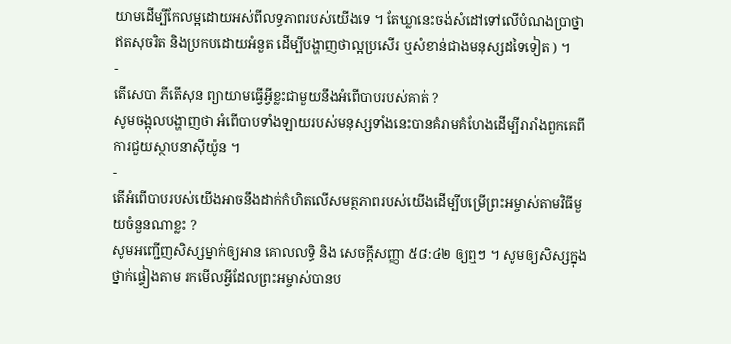យាមដើម្បីកែលម្អដោយអស់ពីលទ្ធភាពរបស់យើងទេ ។ តែឃ្លានេះចង់សំដៅទៅលើបំណងប្រាថ្នាឥតសុចរិត និងប្រកបដោយអំនួត ដើម្បីបង្ហាញថាល្អប្រសើរ ឬសំខាន់ជាងមនុស្សដទៃទៀត ) ។
-
តើសេបា ភីតើសុន ព្យាយាមធ្វើអ្វីខ្លះជាមួយនឹងអំពើបាបរបស់គាត់ ?
សូមចង្អុលបង្ហាញថា អំពើបាបទាំងឡាយរបស់មនុស្សទាំងនេះបានគំរាមគំហែងដើម្បីរារាំងពួកគេពីការជួយស្ថាបនាស៊ីយ៉ូន ។
-
តើអំពើបាបរបស់យើងអាចនឹងដាក់កំហិតលើសមត្ថភាពរបស់យើងដើម្បីបម្រើព្រះអម្ចាស់តាមវិធីមួយចំនួនណាខ្លះ ?
សូមអញ្ជើញសិស្សម្នាក់ឲ្យអាន គោលលទ្ធិ និង សេចក្ដីសញ្ញា ៥៨:៤២ ឲ្យឮៗ ។ សូមឲ្យសិស្សក្នុងថ្នាក់ផ្ទៀងតាម រកមើលអ្វីដែលព្រះអម្ចាស់បានប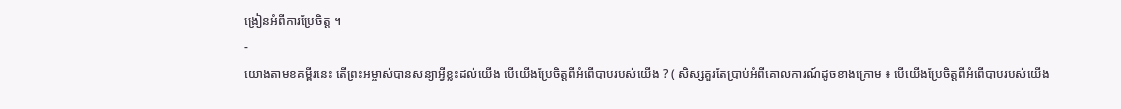ង្រៀនអំពីការប្រែចិត្ត ។
-
យោងតាមខគម្ពីរនេះ តើព្រះអម្ចាស់បានសន្យាអ្វីខ្លះដល់យើង បើយើងប្រែចិត្តពីអំពើបាបរបស់យើង ? ( សិស្សគួរតែប្រាប់អំពីគោលការណ៍ដូចខាងក្រោម ៖ បើយើងប្រែចិត្តពីអំពើបាបរបស់យើង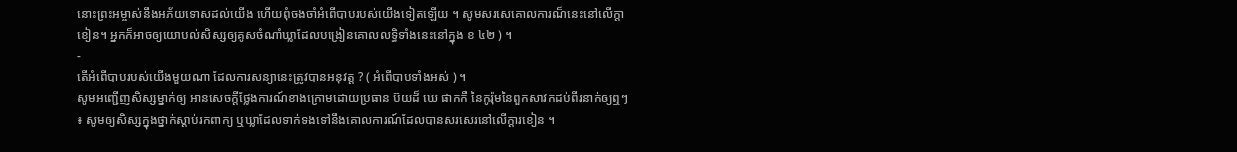នោះព្រះអម្ចាស់នឹងអភ័យទោសដល់យើង ហើយពុំចងចាំអំពើបាបរបស់យើងទៀតឡើយ ។ សូមសរសេគោលការណ៏នេះនៅលើក្តាខៀន។ អ្នកក៏អាចឲ្យយោបល់សិស្សឲ្យគូសចំណាំឃ្លាដែលបង្រៀនគោលលទ្ធិទាំងនេះនៅក្នុង ខ ៤២ ) ។
-
តើអំពើបាបរបស់យើងមួយណា ដែលការសន្យានេះត្រូវបានអនុវត្ត ? ( អំពើបាបទាំងអស់ ) ។
សូមអញ្ជើញសិស្សម្នាក់ឲ្យ អានសេចក្ដីថ្លែងការណ៍ខាងក្រោមដោយប្រធាន ប៊យដ៏ ឃេ ផាកកឺ នៃកូរ៉ុមនៃពួកសាវកដប់ពីរនាក់ឲ្យឮៗ ៖ សូមឲ្យសិស្សក្នុងថ្នាក់ស្ដាប់រកពាក្យ ឬឃ្លាដែលទាក់ទងទៅនឹងគោលការណ៍ដែលបានសរសេរនៅលើក្ដារខៀន ។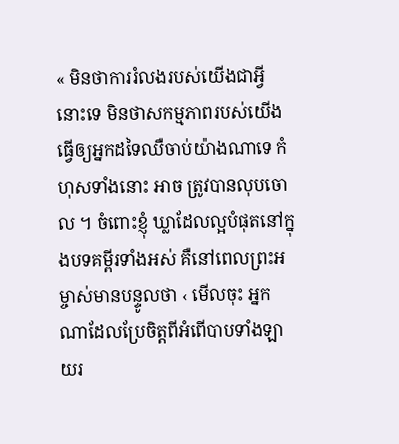« មិនថាការរំលងរបស់យើងជាអ្វីនោះទេ មិនថាសកម្មភាពរបស់យើងធ្វើឲ្យអ្នកដទៃឈឺចាប់យ៉ាងណាទេ កំហុសទាំងនោះ អាច ត្រូវបានលុបចោល ។ ចំពោះខ្ញុំ ឃ្លាដែលល្អបំផុតនៅក្នុងបទគម្ពីរទាំងអស់ គឺនៅពេលព្រះអម្ចាស់មានបន្ទូលថា ‹ មើលចុះ អ្នកណាដែលប្រែចិត្តពីអំពើបាបទាំងឡាយរ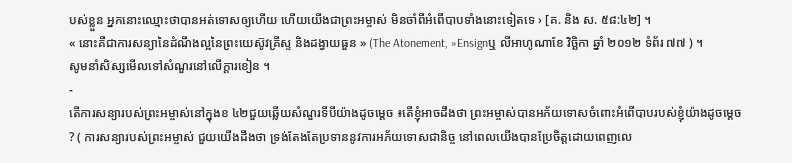បស់ខ្លួន អ្នកនោះឈ្មោះថាបានអត់ទោសឲ្យហើយ ហើយយើងជាព្រះអម្ចាស់ មិនចាំពីអំពើបាបទាំងនោះទៀតទេ › [គ. និង ស. ៥៨:៤២] ។
« នោះគឺជាការសន្យានៃដំណឹងល្អនៃព្រះយេស៊ូវគ្រីស្ទ និងដង្វាយធួន » (The Atonement, »Ensignឬ លីអាហូណាខែ វិច្ឆិកា ឆ្នាំ ២០១២ ទំព័រ ៧៧ ) ។
សូមនាំសិស្សមើលទៅសំណួរនៅលើក្ដារខៀន ។
-
តើការសន្យារបស់ព្រះអម្ចាស់នៅក្នុងខ ៤២ជួយឆ្លើយសំណួរទីបីយ៉ាងដូចម្ដេច ៖តើខ្ញុំអាចដឹងថា ព្រះអម្ចាស់បានអភ័យទោសចំពោះអំពើបាបរបស់ខ្ញុំយ៉ាងដូចម្ដេច ? ( ការសន្យារបស់ព្រះអម្ចាស់ ជួយយើងដឹងថា ទ្រង់តែងតែប្រទាននូវការអភ័យទោសជានិច្ច នៅពេលយើងបានប្រែចិត្តដោយពេញលេ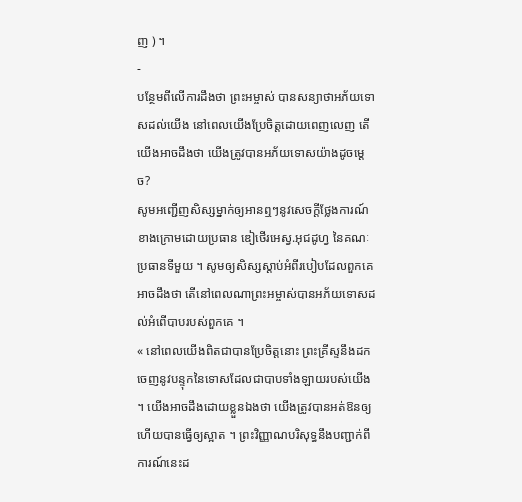ញ ) ។
-
បន្ថែមពីលើការដឹងថា ព្រះអម្ចាស់ បានសន្យាថាអភ័យទោសដល់យើង នៅពេលយើងប្រែចិត្តដោយពេញលេញ តើយើងអាចដឹងថា យើងត្រូវបានអភ័យទោសយ៉ាងដូចម្ដេច?
សូមអញ្ជើញសិស្សម្នាក់ឲ្យអានឮៗនូវសេចក្ដីថ្លែងការណ៍ខាងក្រោមដោយប្រធាន ឌៀថើរអេស្វ.អុជដូហ្វ នៃគណៈប្រធានទីមួយ ។ សូមឲ្យសិស្សស្ដាប់អំពីរបៀបដែលពួកគេអាចដឹងថា តើនៅពេលណាព្រះអម្ចាស់បានអភ័យទោសដល់អំពើបាបរបស់ពួកគេ ។
« នៅពេលយើងពិតជាបានប្រែចិត្តនោះ ព្រះគ្រីស្ទនឹងដកចេញនូវបន្ទុកនៃទោសដែលជាបាបទាំងឡាយរបស់យើង ។ យើងអាចដឹងដោយខ្លួនឯងថា យើងត្រូវបានអត់ឱនឲ្យ ហើយបានធ្វើឲ្យស្អាត ។ ព្រះវិញ្ញាណបរិសុទ្ធនឹងបញ្ជាក់ពីការណ៍នេះដ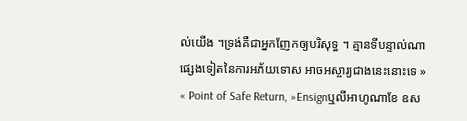ល់យើង ។ទ្រង់គឺជាអ្នកញែកឲ្យបរិសុទ្ធ ។ គ្មានទីបន្ទាល់ណាផ្សេងទៀតនៃការអភ័យទោស អាចអស្ចារ្យជាងនេះនោះទេ » « Point of Safe Return, »Ensignឬលីអាហូណាខែ ឧស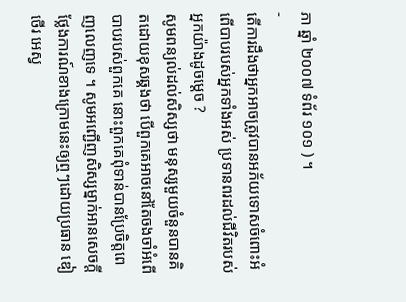ភា ឆ្នាំ ២០០៧ ទំព័រ ១០១ ) ។
-
តើការដឹងថាអ្នកអាចត្រូវបានអភ័យទោសចំពោះអំពើបាបរបស់អ្នកទាំងអស់ ប្រទានពរដល់ជីវិតរបស់អ្នកយ៉ាងដូចម្ដេច ?
សូមពន្យល់ដល់សិស្សថា មនុស្សមួយចំនួនបានគិតដោយខុសឆ្គងថា បើពួកគេអាចនៅតែចងចាំអំពើបាបរបស់ពួកគេ នោះពួកគេពុំទាន់បានប្រែចិត្តពេញលេញទេ ។ សូមអញ្ជើញសិស្សម្នាក់អានសេចក្ដីថ្លែងការណ៍ខាងក្រោមនេះឲ្យឮៗដោយប្រធាន ឌៀថើរ អេស្វ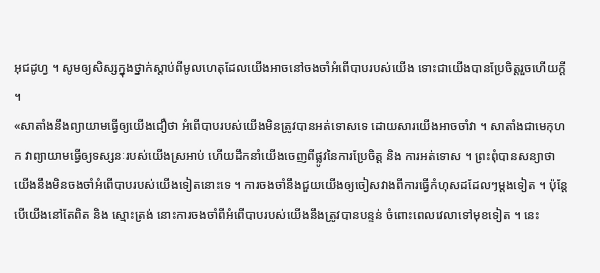អុជដូហ្វ ។ សូមឲ្យសិស្សក្នុងថ្នាក់ស្ដាប់ពីមូលហេតុដែលយើងអាចនៅចងចាំអំពើបាបរបស់យើង ទោះជាយើងបានប្រែចិត្តរួចហើយក្ដី ។
«សាតាំងនឹងព្យាយាមធ្វើឲ្យយើងជឿថា អំពើបាបរបស់យើងមិនត្រូវបានអត់ទោសទេ ដោយសារយើងអាចចាំវា ។ សាតាំងជាមេកុហក វាព្យាយាមធ្វើឲ្យទស្សនៈរបស់យើងស្រអាប់ ហើយដឹកនាំយើងចេញពីផ្លូវនៃការប្រែចិត្ត និង ការអត់ទោស ។ ព្រះពុំបានសន្យាថាយើងនឹងមិនចងចាំអំពើបាបរបស់យើងទៀតនោះទេ ។ ការចងចាំនឹងជួយយើងឲ្យចៀសវាងពីការធ្វើកំហុសដដែលៗម្ដងទៀត ។ ប៉ុន្តែ បើយើងនៅតែពិត និង ស្មោះត្រង់ នោះការចងចាំពីអំពើបាបរបស់យើងនឹងត្រូវបានបន្ទន់ ចំពោះពេលវេលាទៅមុខទៀត ។ នេះ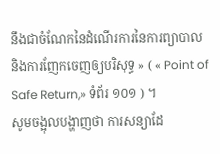នឹងជាចំណែកនៃដំណើរការនៃការព្យាបាល និងការញែកចេញឲ្យបរិសុទ្ធ » ( « Point of Safe Return,» ទំព័រ ១០១ ) ។
សូមចង្អុលបង្ហាញថា ការសន្យាដែ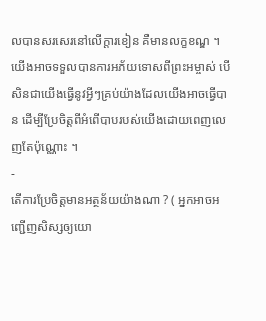លបានសរសេរនៅលើក្ដារខៀន គឺមានលក្ខខណ្ឌ ។ យើងអាចទទួលបានការអភ័យទោសពីព្រះអម្ចាស់ បើសិនជាយើងធ្វើនូវអ្វីៗគ្រប់យ៉ាងដែលយើងអាចធ្វើបាន ដើម្បីប្រែចិត្តពីអំពើបាបរបស់យើងដោយពេញលេញតែប៉ុណ្ណោះ ។
-
តើការប្រែចិត្តមានអត្ថន័យយ៉ាងណា ? ( អ្នកអាចអញ្ជើញសិស្សឲ្យយោ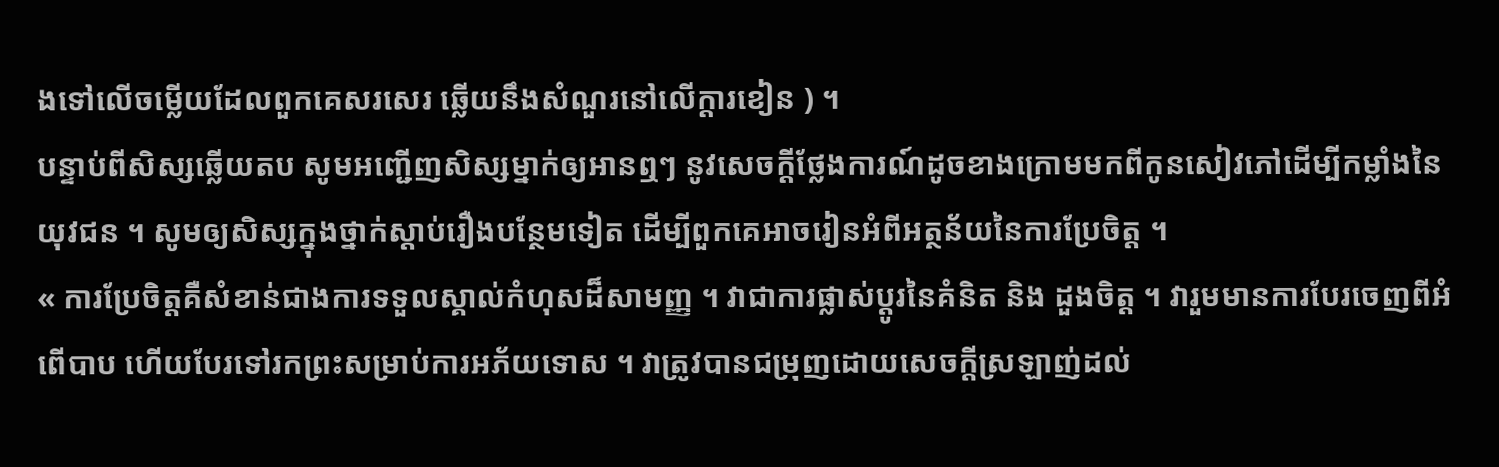ងទៅលើចម្លើយដែលពួកគេសរសេរ ឆ្លើយនឹងសំណួរនៅលើក្ដារខៀន ) ។
បន្ទាប់ពីសិស្សឆ្លើយតប សូមអញ្ជើញសិស្សម្នាក់ឲ្យអានឮៗ នូវសេចក្ដីថ្លែងការណ៍ដូចខាងក្រោមមកពីកូនសៀវភៅដើម្បីកម្លាំងនៃយុវជន ។ សូមឲ្យសិស្សក្នុងថ្នាក់ស្ដាប់រឿងបន្ថែមទៀត ដើម្បីពួកគេអាចរៀនអំពីអត្ថន័យនៃការប្រែចិត្ត ។
« ការប្រែចិត្តគឺសំខាន់ជាងការទទួលស្គាល់កំហុសដ៏សាមញ្ញ ។ វាជាការផ្លាស់ប្តូរនៃគំនិត និង ដួងចិត្ត ។ វារួមមានការបែរចេញពីអំពើបាប ហើយបែរទៅរកព្រះសម្រាប់ការអភ័យទោស ។ វាត្រូវបានជម្រុញដោយសេចក្ដីស្រឡាញ់ដល់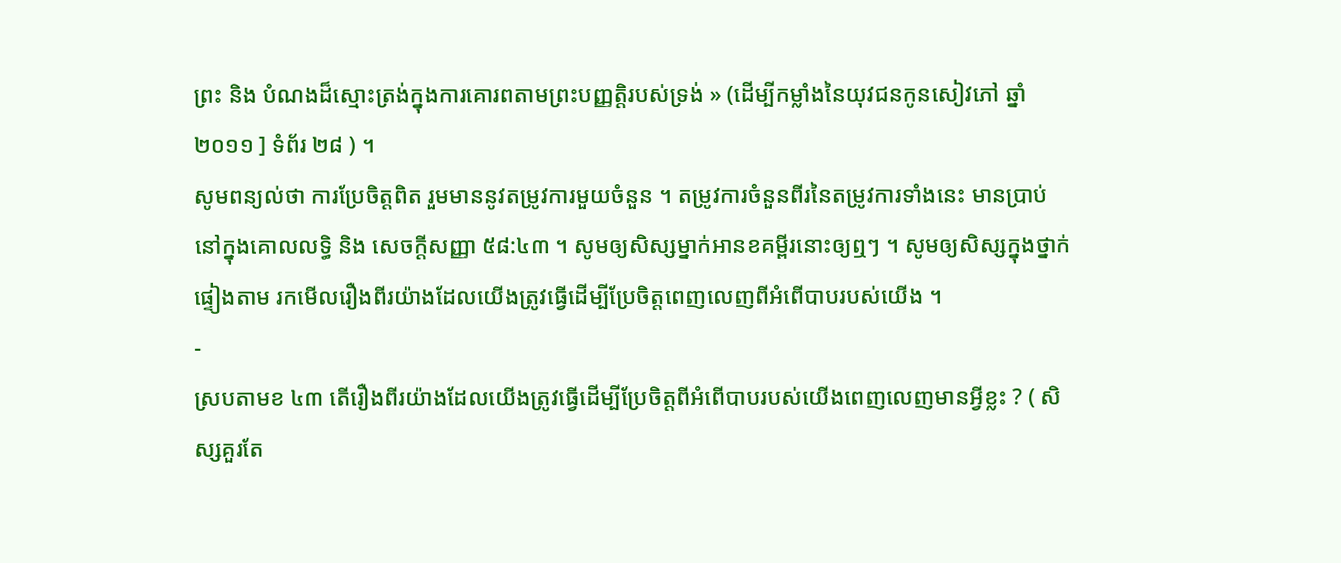ព្រះ និង បំណងដ៏ស្មោះត្រង់ក្នុងការគោរពតាមព្រះបញ្ញត្តិរបស់ទ្រង់ » (ដើម្បីកម្លាំងនៃយុវជនកូនសៀវភៅ ឆ្នាំ ២០១១ ] ទំព័រ ២៨ ) ។
សូមពន្យល់ថា ការប្រែចិត្តពិត រួមមាននូវតម្រូវការមួយចំនួន ។ តម្រូវការចំនួនពីរនៃតម្រូវការទាំងនេះ មានប្រាប់នៅក្នុងគោលលទ្ធិ និង សេចក្ដីសញ្ញា ៥៨:៤៣ ។ សូមឲ្យសិស្សម្នាក់អានខគម្ពីរនោះឲ្យឮៗ ។ សូមឲ្យសិស្សក្នុងថ្នាក់ផ្ទៀងតាម រកមើលរឿងពីរយ៉ាងដែលយើងត្រូវធ្វើដើម្បីប្រែចិត្តពេញលេញពីអំពើបាបរបស់យើង ។
-
ស្របតាមខ ៤៣ តើរឿងពីរយ៉ាងដែលយើងត្រូវធ្វើដើម្បីប្រែចិត្តពីអំពើបាបរបស់យើងពេញលេញមានអ្វីខ្លះ ? ( សិស្សគួរតែ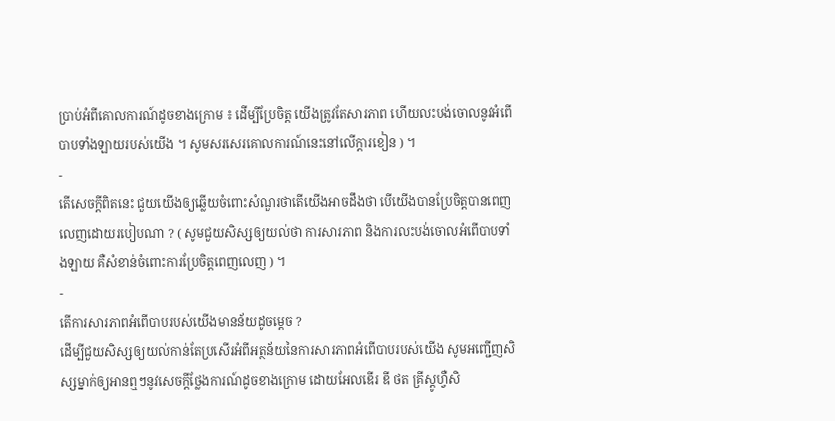ប្រាប់អំពីគោលការណ៍ដូចខាងក្រោម ៖ ដើម្បីប្រែចិត្ត យើងត្រូវតែសារភាព ហើយលះបង់ចោលនូវអំពើបាបទាំងឡាយរបស់យើង ។ សូមសរសេរគោលការណ៍នេះនៅលើក្ដារខៀន ) ។
-
តើសេចក្ដីពិតនេះ ជួយយើងឲ្យឆ្លើយចំពោះសំណួរថាតើយើងអាចដឹងថា បើយើងបានប្រែចិត្តបានពេញលេញដោយរបៀបណា ? ( សូមជួយសិស្សឲ្យយល់ថា ការសារភាព និងការលះបង់ចោលអំពើបាបទាំងឡាយ គឺសំខាន់ចំពោះការប្រែចិត្តពេញលេញ ) ។
-
តើការសារភាពអំពើបាបរបស់យើងមានន័យដូចម្ដេច ?
ដើម្បីជួយសិស្សឲ្យយល់កាន់តែប្រសើរអំពីអត្ថន័យនៃការសារភាពអំពើបាបរបស់យើង សូមអញ្ជើញសិស្សម្នាក់ឲ្យអានឮៗនូវសេចក្ដីថ្លែងការណ៍ដូចខាងក្រោម ដោយអែលឌើរ ឌី ថត គ្រីស្តូហ្វឺសិ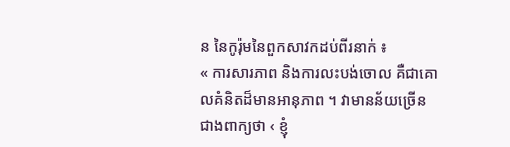ន នៃកូរ៉ុមនៃពួកសាវកដប់ពីរនាក់ ៖
« ការសារភាព និងការលះបង់ចោល គឺជាគោលគំនិតដ៏មានអានុភាព ។ វាមានន័យច្រើនជាងពាក្យថា ‹ ខ្ញុំ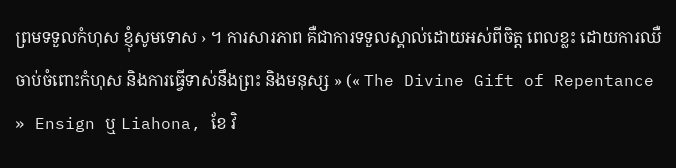ព្រមទទួលកំហុស ខ្ញុំសូមទោស › ។ ការសារភាព គឺជាការទទួលស្គាល់ដោយអស់ពីចិត្ត ពេលខ្លះ ដោយការឈឺចាប់ចំពោះកំហុស និងការធ្វើទាស់នឹងព្រះ និងមនុស្ស » (« The Divine Gift of Repentance » Ensign ឬ Liahona, ខែ វិ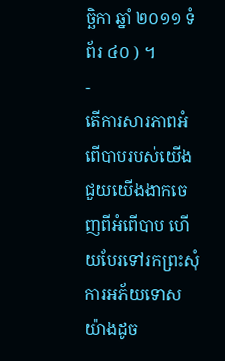ច្ឆិកា ឆ្នាំ ២០១១ ទំព័រ ៤០ ) ។
-
តើការសារភាពអំពើបាបរបស់យើងជួយយើងងាកចេញពីអំពើបាប ហើយបែរទៅរកព្រះសុំការអភ័យទោសយ៉ាងដូច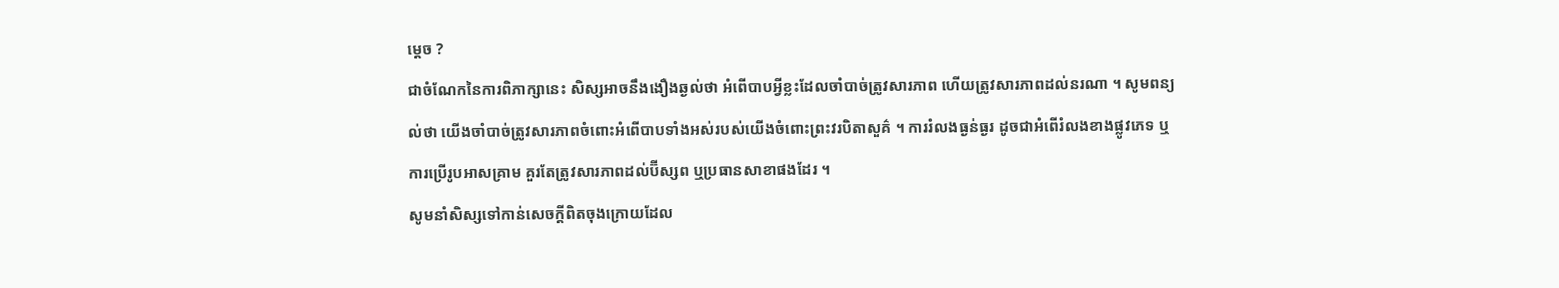ម្ដេច ?
ជាចំណែកនៃការពិភាក្សានេះ សិស្សអាចនឹងងឿងឆ្ងល់ថា អំពើបាបអ្វីខ្លះដែលចាំបាច់ត្រូវសារភាព ហើយត្រូវសារភាពដល់នរណា ។ សូមពន្យល់ថា យើងចាំបាច់ត្រូវសារភាពចំពោះអំពើបាបទាំងអស់របស់យើងចំពោះព្រះវរបិតាសួគ៌ ។ ការរំលងធ្ងន់ធ្ងរ ដូចជាអំពើរំលងខាងផ្លូវភេទ ឬការប្រើរូបអាសគ្រាម គួរតែត្រូវសារភាពដល់ប៊ីស្សព ឬប្រធានសាខាផងដែរ ។
សូមនាំសិស្សទៅកាន់សេចក្ដីពិតចុងក្រោយដែល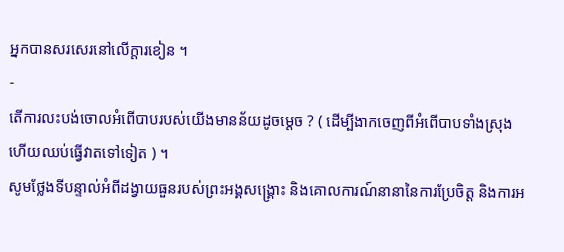អ្នកបានសរសេរនៅលើក្ដារខៀន ។
-
តើការលះបង់ចោលអំពើបាបរបស់យើងមានន័យដូចម្ដេច ? ( ដើម្បីងាកចេញពីអំពើបាបទាំងស្រុង ហើយឈប់ធ្វើវាតទៅទៀត ) ។
សូមថ្លែងទីបន្ទាល់អំពីដង្វាយធួនរបស់ព្រះអង្គសង្គ្រោះ និងគោលការណ៍នានានៃការប្រែចិត្ត និងការអ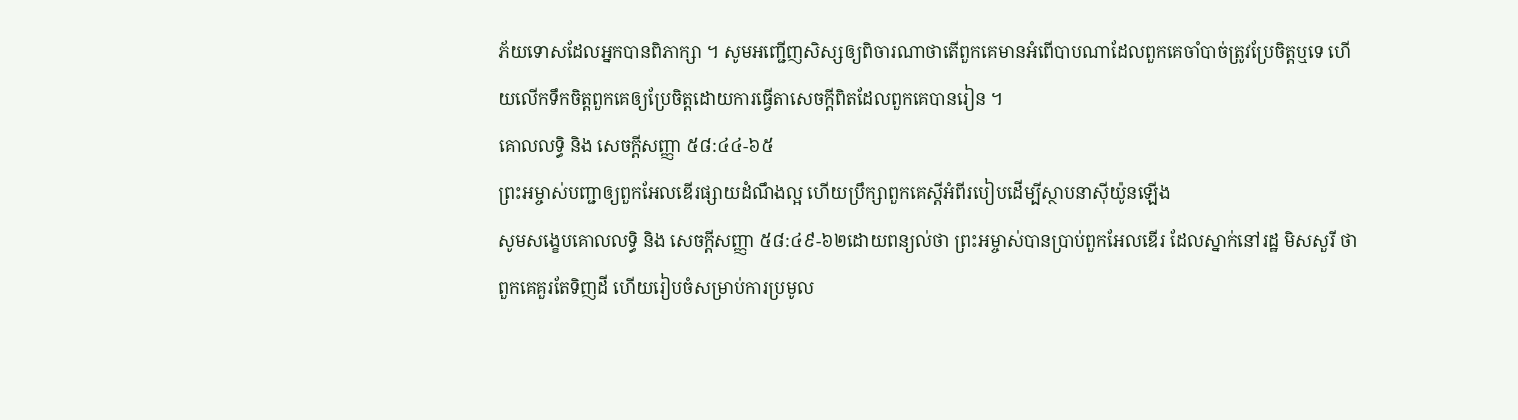ភ័យទោសដែលអ្នកបានពិភាក្សា ។ សូមអញ្ជើញសិស្សឲ្យពិចារណាថាតើពួកគេមានអំពើបាបណាដែលពួកគេចាំបាច់ត្រូវប្រែចិត្តឬទេ ហើយលើកទឹកចិត្តពួកគេឲ្យប្រែចិត្តដោយការធ្វើតាសេចក្ដីពិតដែលពួកគេបានរៀន ។
គោលលទ្ធិ និង សេចក្ដីសញ្ញា ៥៨:៤៤-៦៥
ព្រះអម្ចាស់បញ្ជាឲ្យពួកអែលឌើរផ្សាយដំណឹងល្អ ហើយប្រឹក្សាពួកគេស្ដីអំពីរបៀបដើម្បីស្ថាបនាស៊ីយ៉ូនឡើង
សូមសង្ខេបគោលលទ្ធិ និង សេចក្ដីសញ្ញា ៥៨:៤៩-៦២ដោយពន្យល់ថា ព្រះអម្ចាស់បានប្រាប់ពួកអែលឌើរ ដែលស្នាក់នៅរដ្ឋ មិសសួរី ថាពួកគេគួរតែទិញដី ហើយរៀបចំសម្រាប់ការប្រមូល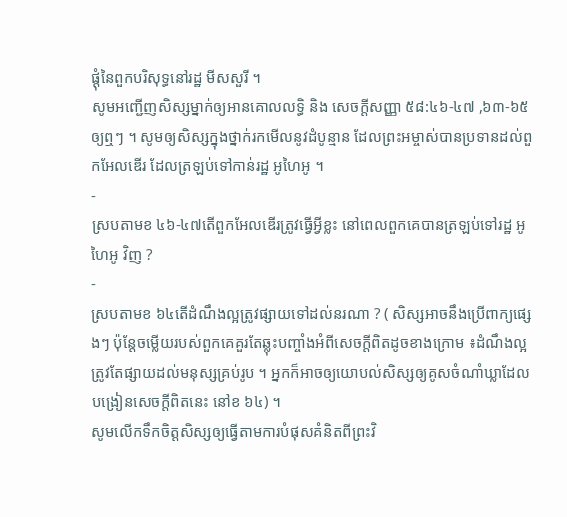ផ្ដុំនៃពួកបរិសុទ្ធនៅរដ្ឋ មីសសួរី ។
សូមអញ្ជើញសិស្សម្នាក់ឲ្យអានគោលលទ្ធិ និង សេចក្ដីសញ្ញា ៥៨:៤៦-៤៧ ,៦៣-៦៥ឲ្យឮៗ ។ សូមឲ្យសិស្សក្នុងថ្នាក់រកមើលនូវដំបូន្មាន ដែលព្រះអម្ចាស់បានប្រទានដល់ពួកអែលឌើរ ដែលត្រឡប់ទៅកាន់រដ្ឋ អូហៃអូ ។
-
ស្របតាមខ ៤៦-៤៧តើពួកអែលឌើរត្រូវធ្វើអ្វីខ្លះ នៅពេលពួកគេបានត្រឡប់ទៅរដ្ឋ អូហៃអូ វិញ ?
-
ស្របតាមខ ៦៤តើដំណឹងល្អត្រូវផ្សាយទៅដល់នរណា ? ( សិស្សអាចនឹងប្រើពាក្យផ្សេងៗ ប៉ុន្តែចម្លើយរបស់ពួកគេគួរតែឆ្លុះបញ្ចាំងអំពីសេចក្ដីពិតដូចខាងក្រោម ៖ដំណឹងល្អ ត្រូវតែផ្សាយដល់មនុស្សគ្រប់រូប ។ អ្នកក៏អាចឲ្យយោបល់សិស្សឲ្យគូសចំណាំឃ្លាដែលបង្រៀនសេចក្ដីពិតនេះ នៅខ ៦៤) ។
សូមលើកទឹកចិត្តសិស្សឲ្យធ្វើតាមការបំផុសគំនិតពីព្រះវិ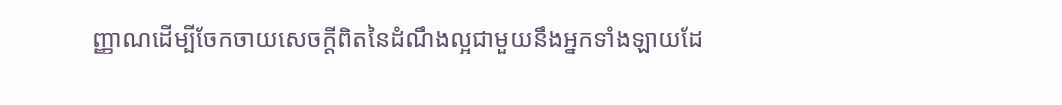ញ្ញាណដើម្បីចែកចាយសេចក្ដីពិតនៃដំណឹងល្អជាមួយនឹងអ្នកទាំងឡាយដែ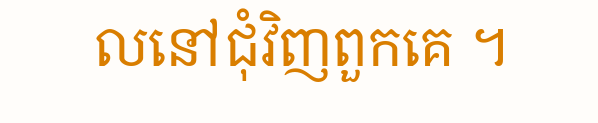លនៅជុំវិញពួកគេ ។